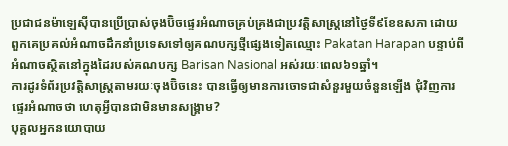ប្រជាជនម៉ាឡេស៊ីបានប្រើប្រាស់ចុងប៊ិចផ្ទេរអំណាចគ្រប់គ្រងជាប្រវត្តិសាស្ត្រនៅថ្ងៃទី៩ខែឧសភា ដោយពួកគេប្រគល់អំណាចដឹកនាំប្រទេសទៅឲ្យគណបក្សថ្មីផ្សេងទៀតឈ្មោះ Pakatan Harapan បន្ទាប់ពីអំណាចស្ថិតនៅក្នុងដៃរបស់គណបក្ស Barisan Nasional អស់រយៈពេល៦១ឆ្នាំ។
ការដូរទំព័រប្រវត្តិសាស្ត្រតាមរយៈចុងប៊ិចនេះ បានធ្វើឲ្យមានការចោទជាសំនួរមួយចំនួនឡើង ជុំវិញការផ្ទេរអំណាចថា ហេតុអ្វីបានជាមិនមានសង្គ្រាម?
បុគ្គលអ្នកនយោបាយ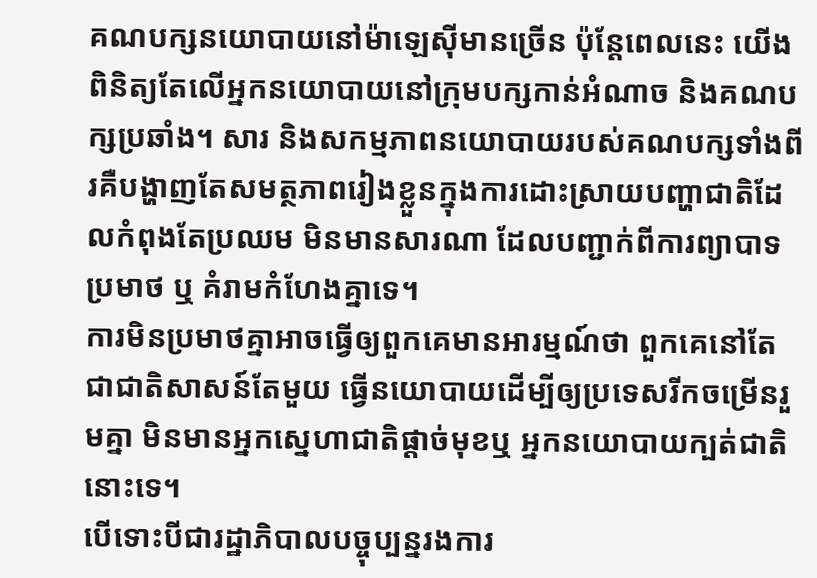គណបក្សនយោបាយនៅម៉ាឡេស៊ីមានច្រើន ប៉ុន្តែពេលនេះ យើងពិនិត្យតែលើអ្នកនយោបាយនៅក្រុមបក្សកាន់អំណាច និងគណបក្សប្រឆាំង។ សារ និងសកម្មភាពនយោបាយរបស់គណបក្សទាំងពីរគឺបង្ហាញតែសមត្ថភាពរៀងខ្លួនក្នុងការដោះស្រាយបញ្ហាជាតិដែលកំពុងតែប្រឈម មិនមានសារណា ដែលបញ្ជាក់ពីការព្យាបាទប្រមាថ ឬ គំរាមកំហែងគ្នាទេ។
ការមិនប្រមាថគ្នាអាចធ្វើឲ្យពួកគេមានអារម្មណ៍ថា ពួកគេនៅតែជាជាតិសាសន៍តែមួយ ធ្វើនយោបាយដើម្បីឲ្យប្រទេសរីកចម្រើនរួមគ្នា មិនមានអ្នកស្នេហាជាតិផ្តាច់មុខឬ អ្នកនយោបាយក្បត់ជាតិនោះទេ។
បើទោះបីជារដ្ឋាភិបាលបច្ចុប្បន្នរងការ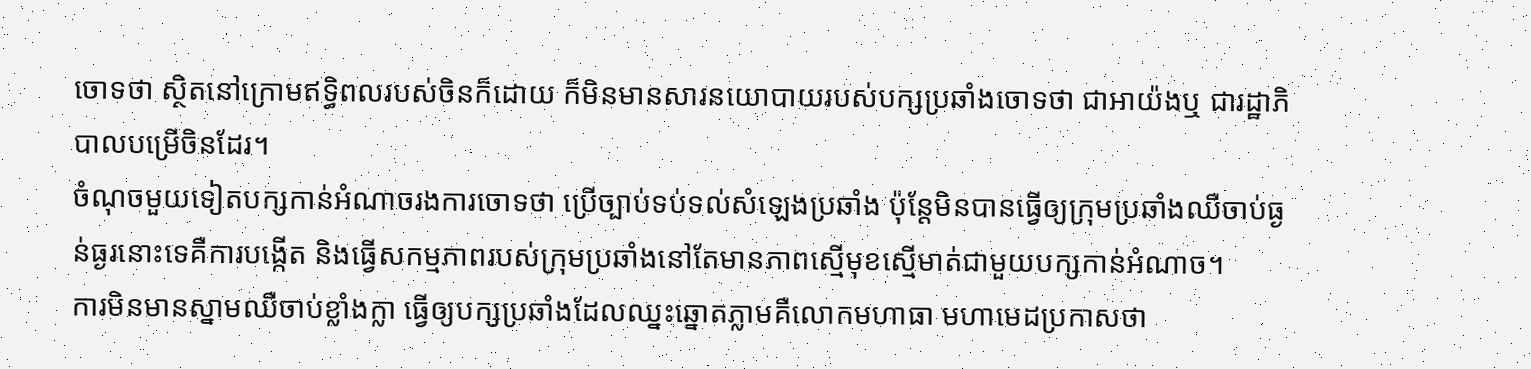ចោទថា ស្ថិតនៅក្រោមឥទ្ធិពលរបស់ចិនក៏ដោយ ក៏មិនមានសារនយោបាយរបស់បក្សប្រឆាំងចោទថា ជាអាយ៉ងឬ ជារដ្ឋាភិបាលបម្រើចិនដែរ។
ចំណុចមួយទៀតបក្សកាន់អំណាចរងការចោទថា ប្រើច្បាប់ទប់ទល់សំឡេងប្រឆាំង ប៉ុន្តែមិនបានធ្វើឲ្យក្រុមប្រឆាំងឈឺចាប់ធ្ងន់ធ្ងរនោះទេគឺការបង្កើត និងធ្វើសកម្មភាពរបស់ក្រុមប្រឆាំងនៅតែមានភាពស្មើមុខស្មើមាត់ជាមួយបក្សកាន់អំណាច។
ការមិនមានស្នាមឈឺចាប់ខ្លាំងក្លា ធ្វើឲ្យបក្សប្រឆាំងដែលឈ្នះឆ្នោតភ្លាមគឺលោកមហាធា មហាមេដប្រកាសថា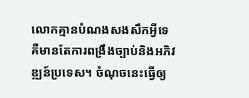លោកគ្មានបំណងសងសឹកអ្វីទេ គឺមានតែការពង្រឹងច្បាប់និងអភិវឌ្ឍន៍ប្រទេស។ ចំណុចនេះធ្វើឲ្យ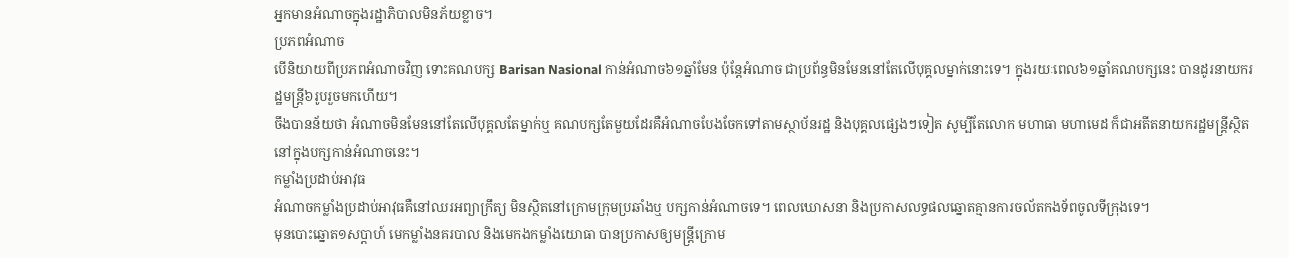អ្នកមានអំណាចក្នុងរដ្ឋាភិបាលមិនភ័យខ្លាច។
ប្រភពអំណាច
បើនិយាយពីប្រភពអំណាចវិញ ទោះគណបក្ស Barisan Nasional កាន់អំណាច៦១ឆ្នាំមែន ប៉ុន្តែអំណាច ជាប្រព័ន្ធមិនមែននៅតែលើបុគ្គលម្នាក់នោះទេ។ ក្នុងរយៈពេល៦១ឆ្នាំគណបក្សនេះ បានដូរនាយករដ្ឋមន្ត្រី៦រូបរួចមកហើយ។
ចឹងបានន័យថា អំណាចមិនមែននៅតែលើបុគ្គលតែម្នាក់ឬ គណបក្សតែមួយដែរគឺអំណាចបែងចែកទៅតាមស្ថាប័នរដ្ឋ និងបុគ្គលផ្សេងៗទៀត សូម្បីតែលោក មហាធា មហាមេដ ក៏ជាអតីតនាយករដ្ឋមន្ត្រីស្ថិតនៅក្នុងបក្សកាន់អំណាចនេះ។
កម្លាំងប្រដាប់អាវុធ
អំណាចកម្លាំងប្រដាប់អាវុធគឺនៅឈរអព្យាក្រឹត្យ មិនស្ថិតនៅក្រោមក្រុមប្រឆាំងឬ បក្សកាន់អំណាចទេ។ ពេលឃោសនា និងប្រកាសលទ្ធផលឆ្នោតគ្មានការចល័តកងទ័ពចូលទីក្រុងទេ។
មុនបោះឆ្នោត១សប្តាហ៍ មេកម្លាំងនគរបាល និងមេកងកម្លាំងយោធា បានប្រកាសឲ្យមន្ត្រីក្រោម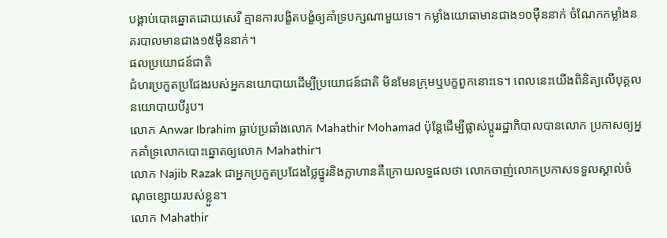បង្គាប់បោះឆ្នោតដោយសេរី គ្មានការបង្ខិតបង្ខំឲ្យគាំទ្របក្សណាមួយទេ។ កម្លាំងយោធាមានជាង១០ម៉ឺននាក់ ចំណែកកម្លាំងនគរបាលមានជាង១៥ម៉ឺននាក់។
ផលប្រយោជន៍ជាតិ
ជំហរប្រកួតប្រជែងរបស់អ្នកនយោបាយដើម្បីប្រយោជន៍ជាតិ មិនមែនក្រុមឬបក្ខពួកនោះទេ។ ពេលនេះយើងពិនិត្យលើបុគ្គលនយោបាយបីរូប។
លោក Anwar Ibrahim ធ្លាប់ប្រឆាំងលោក Mahathir Mohamad ប៉ុន្តែដើម្បីផ្លាស់ប្តូររដ្ឋាភិបាលបានលោក ប្រកាសឲ្យអ្នកគាំទ្រលោកបោះឆ្នោតឲ្យលោក Mahathir។
លោក Najib Razak ជាអ្នកប្រកួតប្រជែងថ្លៃថ្នូរនិងក្លាហានគឺក្រោយលទ្ធផលថា លោកចាញ់លោកប្រកាសទទួលស្គាល់ចំណុចខ្សោយរបស់ខ្លួន។
លោក Mahathir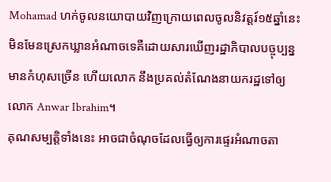Mohamad ហក់ចូលនយោបាយវិញក្រោយពេលចូលនិវត្តរ៍១៥ឆ្នាំនេះ មិនមែនស្រេកឃ្លានអំណាចទេគឺដោយសារឃើញរដ្ឋាភិបាលបច្ចុប្បន្នមានកំហុសច្រើន ហើយលោក នឹងប្រគល់តំណែងនាយករដ្ឋទៅឲ្យលោក Anwar Ibrahim។
គុណសម្បត្តិទាំងនេះ អាចជាចំណុចដែលធ្វើឲ្យការផ្ទេរអំណាចតា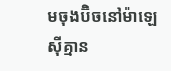មចុងប៊ិចនៅម៉ាឡេស៊ីគ្មាន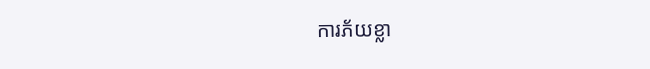ការភ័យខ្លា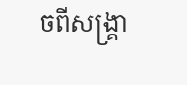ចពីសង្គ្រា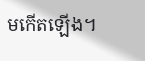មកើតឡើង។